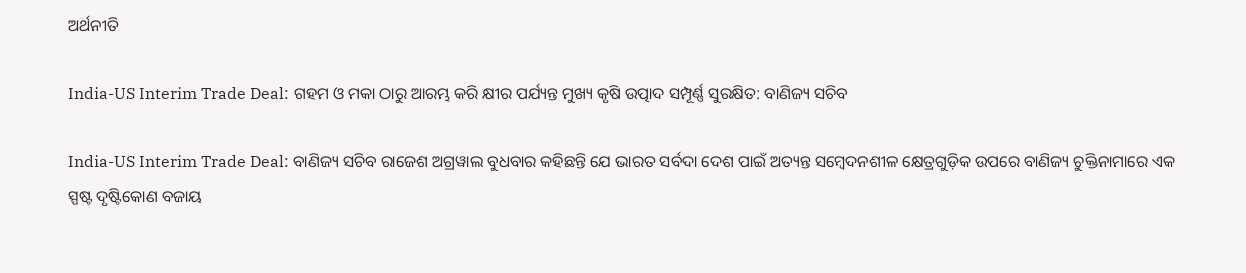ଅର୍ଥନୀତି

India-US Interim Trade Deal: ଗହମ ଓ ମକା ଠାରୁ ଆରମ୍ଭ କରି କ୍ଷୀର ପର୍ଯ୍ୟନ୍ତ ମୁଖ୍ୟ କୃଷି ଉତ୍ପାଦ ସମ୍ପୂର୍ଣ୍ଣ ସୁରକ୍ଷିତ: ବାଣିଜ୍ୟ ସଚିବ

India-US Interim Trade Deal: ବାଣିଜ୍ୟ ସଚିବ ରାଜେଶ ଅଗ୍ରୱାଲ ବୁଧବାର କହିଛନ୍ତି ଯେ ଭାରତ ସର୍ବଦା ଦେଶ ପାଇଁ ଅତ୍ୟନ୍ତ ସମ୍ବେଦନଶୀଳ କ୍ଷେତ୍ରଗୁଡ଼ିକ ଉପରେ ବାଣିଜ୍ୟ ଚୁକ୍ତିନାମାରେ ଏକ ସ୍ପଷ୍ଟ ଦୃଷ୍ଟିକୋଣ ବଜାୟ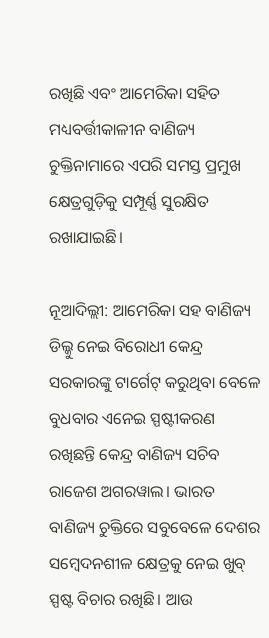ରଖିଛି ଏବଂ ଆମେରିକା ସହିତ ମଧ୍ୟବର୍ତ୍ତୀକାଳୀନ ବାଣିଜ୍ୟ ଚୁକ୍ତିନାମାରେ ଏପରି ସମସ୍ତ ପ୍ରମୁଖ କ୍ଷେତ୍ରଗୁଡ଼ିକୁ ସମ୍ପୂର୍ଣ୍ଣ ସୁରକ୍ଷିତ ରଖାଯାଇଛି।

ନୂଆଦିଲ୍ଲୀ: ଆମେରିକା ସହ ବାଣିଜ୍ୟ ଡିଲ୍କୁ ନେଇ ବିରୋଧୀ କେନ୍ଦ୍ର ସରକାରଙ୍କୁ ଟାର୍ଗେଟ୍ କରୁଥିବା ବେଳେ ବୁଧବାର ଏନେଇ ସ୍ପଷ୍ଟୀକରଣ ରଖିଛନ୍ତି କେନ୍ଦ୍ର ବାଣିଜ୍ୟ ସଚିବ ରାଜେଶ ଅଗରୱାଲ। ଭାରତ ବାଣିଜ୍ୟ ଚୁକ୍ତିରେ ସବୁବେଳେ ଦେଶର ସମ୍ବେଦନଶୀଳ କ୍ଷେତ୍ରକୁ ନେଇ ଖୁବ୍ ସ୍ପଷ୍ଟ ବିଚାର ରଖିଛି। ଆଉ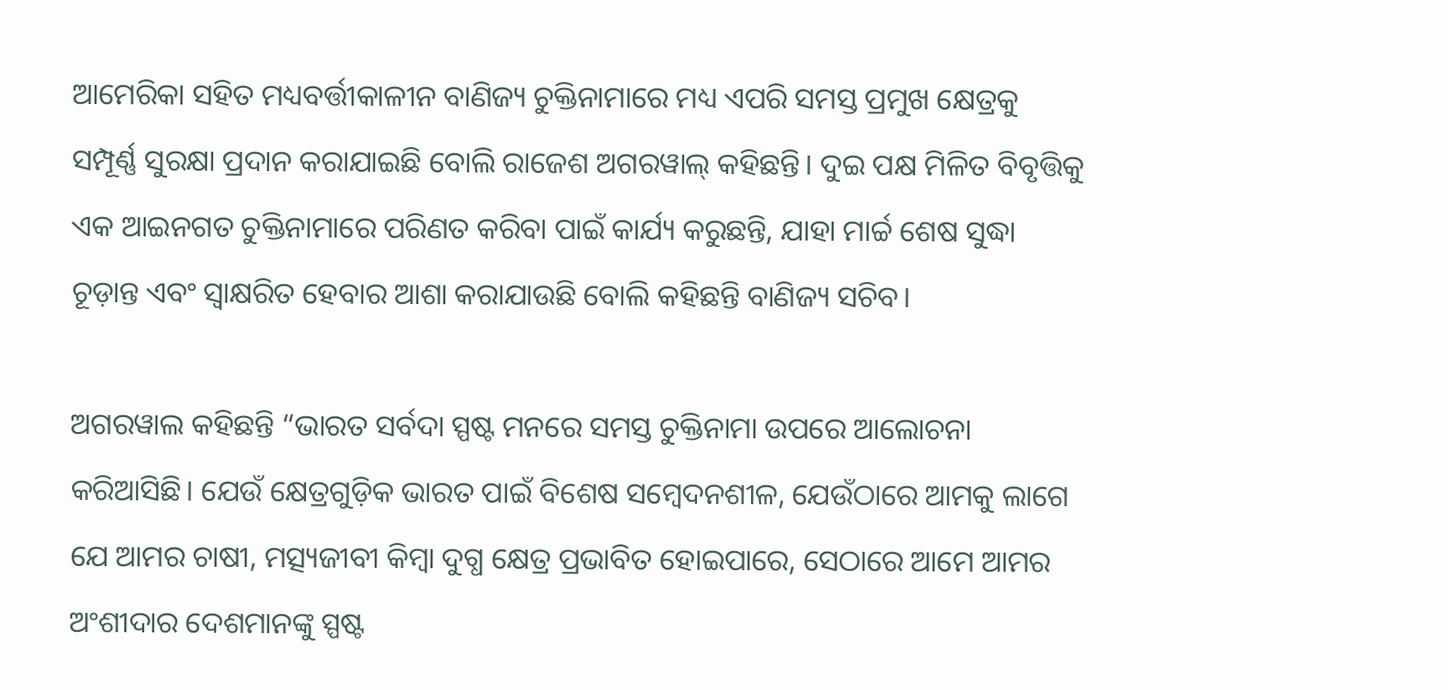ଆମେରିକା ସହିତ ମଧ୍ୟବର୍ତ୍ତୀକାଳୀନ ବାଣିଜ୍ୟ ଚୁକ୍ତିନାମାରେ ମଧ୍ୟ ଏପରି ସମସ୍ତ ପ୍ରମୁଖ କ୍ଷେତ୍ରକୁ ସମ୍ପୂର୍ଣ୍ଣ ସୁରକ୍ଷା ପ୍ରଦାନ କରାଯାଇଛି ବୋଲି ରାଜେଶ ଅଗରୱାଲ୍ କହିଛନ୍ତି। ଦୁଇ ପକ୍ଷ ମିଳିତ ବିବୃତ୍ତିକୁ ଏକ ଆଇନଗତ ଚୁକ୍ତିନାମାରେ ପରିଣତ କରିବା ପାଇଁ କାର୍ଯ୍ୟ କରୁଛନ୍ତି, ଯାହା ମାର୍ଚ୍ଚ ଶେଷ ସୁଦ୍ଧା ଚୂଡ଼ାନ୍ତ ଏବଂ ସ୍ୱାକ୍ଷରିତ ହେବାର ଆଶା କରାଯାଉଛି ବୋଲି କହିଛନ୍ତି ବାଣିଜ୍ୟ ସଚିବ।

ଅଗରୱାଲ କହିଛନ୍ତି “ଭାରତ ସର୍ବଦା ସ୍ପଷ୍ଟ ମନରେ ସମସ୍ତ ଚୁକ୍ତିନାମା ଉପରେ ଆଲୋଚନା କରିଆସିଛି। ଯେଉଁ କ୍ଷେତ୍ରଗୁଡ଼ିକ ଭାରତ ପାଇଁ ବିଶେଷ ସମ୍ବେଦନଶୀଳ, ଯେଉଁଠାରେ ଆମକୁ ଲାଗେ ଯେ ଆମର ଚାଷୀ, ମତ୍ସ୍ୟଜୀବୀ କିମ୍ବା ଦୁଗ୍ଧ କ୍ଷେତ୍ର ପ୍ରଭାବିତ ହୋଇପାରେ, ସେଠାରେ ଆମେ ଆମର ଅଂଶୀଦାର ଦେଶମାନଙ୍କୁ ସ୍ପଷ୍ଟ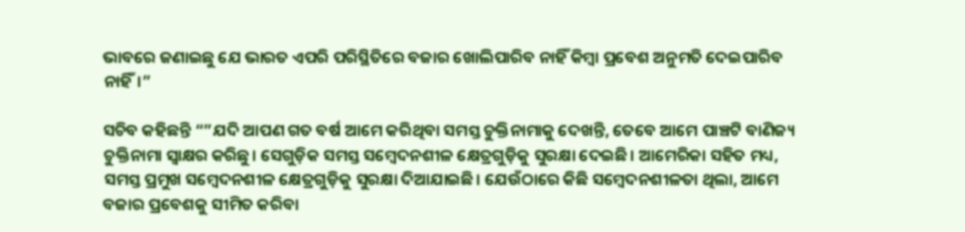ଭାବରେ ଜଣାଇଛୁ ଯେ ଭାରତ ଏପରି ପରିସ୍ଥିତିରେ ବଜାର ଖୋଲିପାରିବ ନାହିଁ କିମ୍ବା ପ୍ରବେଶ ଅନୁମତି ଦେଇପାରିବ ନାହିଁ।”

ସଚିବ କହିଛନ୍ତି “”ଯଦି ଆପଣ ଗତ ବର୍ଷ ଆମେ କରିଥିବା ସମସ୍ତ ଚୁକ୍ତିନାମାକୁ ଦେଖନ୍ତି, ତେବେ ଆମେ ପାଞ୍ଚଟି ବାଣିଜ୍ୟ ଚୁକ୍ତିନାମା ସ୍ୱାକ୍ଷର କରିଛୁ। ସେଗୁଡ଼ିକ ସମସ୍ତ ସମ୍ବେଦନଶୀଳ କ୍ଷେତ୍ରଗୁଡ଼ିକୁ ସୁରକ୍ଷା ଦେଇଛି। ଆମେରିକା ସହିତ ମଧ୍ୟ, ସମସ୍ତ ପ୍ରମୁଖ ସମ୍ବେଦନଶୀଳ କ୍ଷେତ୍ରଗୁଡ଼ିକୁ ସୁରକ୍ଷା ଦିଆଯାଇଛି। ଯେଉଁଠାରେ କିଛି ସମ୍ବେଦନଶୀଳତା ଥିଲା, ଆମେ ବଜାର ପ୍ରବେଶକୁ ସୀମିତ କରିବା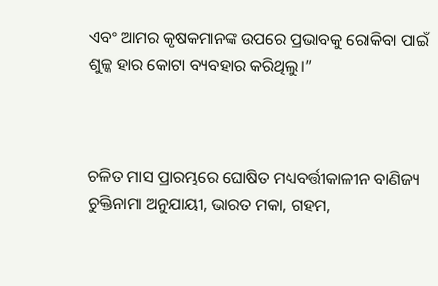ଏବଂ ଆମର କୃଷକମାନଙ୍କ ଉପରେ ପ୍ରଭାବକୁ ରୋକିବା ପାଇଁ ଶୁଳ୍କ ହାର କୋଟା ବ୍ୟବହାର କରିଥିଲୁ।”



ଚଳିତ ମାସ ପ୍ରାରମ୍ଭରେ ଘୋଷିତ ମଧ୍ୟବର୍ତ୍ତୀକାଳୀନ ବାଣିଜ୍ୟ ଚୁକ୍ତିନାମା ଅନୁଯାୟୀ, ଭାରତ ମକା, ଗହମ,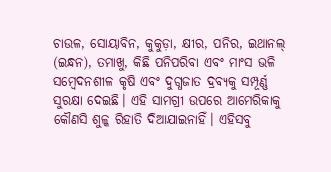ଚାଉଳ, ସୋୟାବିନ, କୁକୁଡ଼ା, କ୍ଷୀର, ପନିର, ଇଥାନଲ୍ (ଇନ୍ଧନ), ତମାଖୁ, କିଛି ପନିପରିବା ଏବଂ ମାଂସ ଭଳି ସମ୍ବେଦନଶୀଳ କୃଷି ଏବଂ ଦୁଗ୍ଧଜାତ ଦ୍ରବ୍ୟକୁ ସମ୍ପୂର୍ଣ୍ଣ ସୁରକ୍ଷା ଦେଇଛି। ଏହି ସାମଗ୍ରୀ ଉପରେ ଆମେରିକାକୁ କୌଣସି ଶୁଳ୍କ ରିହାତି ଦିଆଯାଇନାହିଁ। ଏହିସବୁ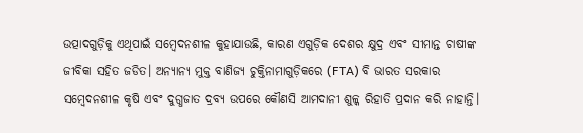ଉତ୍ପାଦଗୁଡ଼ିକୁ ଏଥିପାଇଁ ସମ୍ବେଦନଶୀଳ କୁହାଯାଉଛି, କାରଣ ଏଗୁଡ଼ିକ ଦେଶର କ୍ଷୁଦ୍ର ଏବଂ ସୀମାନ୍ତ ଚାଷୀଙ୍କ ଜୀବିକା ସହିତ ଜଡିତ। ଅନ୍ୟାନ୍ୟ ମୁକ୍ତ ବାଣିଜ୍ୟ ଚୁକ୍ତିନାମାଗୁଡ଼ିକରେ (FTA) ବି ଭାରତ ସରକାର ସମ୍ବେଦନଶୀଳ କୃଷି ଏବଂ ଦୁଗ୍ଧଜାତ ଦ୍ରବ୍ୟ ଉପରେ କୌଣସି ଆମଦାନୀ ଶୁଳ୍କ ରିହାତି ପ୍ରଦାନ କରି ନାହାନ୍ତି।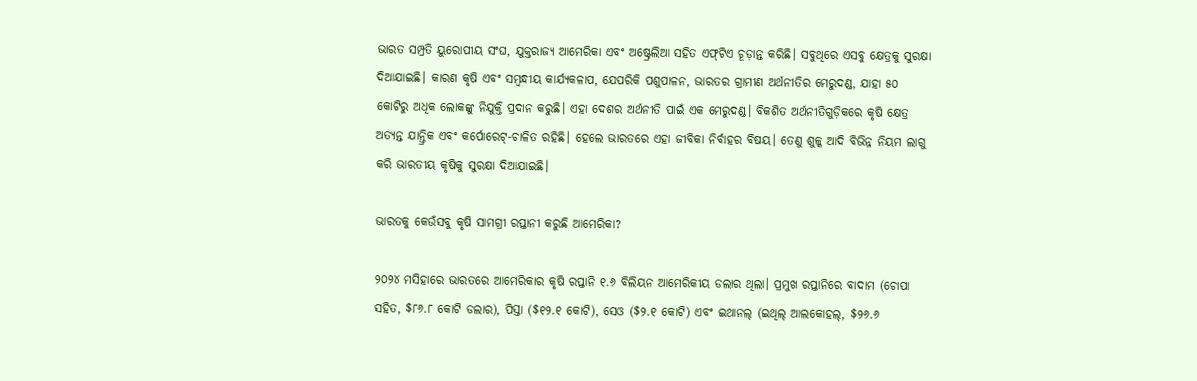ଭାରତ ସମ୍ପ୍ରତି ୟୁରୋପୀୟ ସଂଘ, ଯୁକ୍ତରାଜ୍ୟ ଆମେରିକା ଏବଂ ଅଷ୍ଟ୍ରେଲିଆ ସହିତ ଏଫ୍‌ଟିଏ ଚୂଡ଼ାନ୍ତ କରିଛି। ସବୁଥିରେ ଏସବୁ କ୍ଷେତ୍ରକୁ ସୁରକ୍ଷା ଦିଆଯାଇଛି। କାରଣ କୃଷି ଏବଂ ସମ୍ବନ୍ଧୀୟ କାର୍ଯ୍ୟକଳାପ, ଯେପରିକି ପଶୁପାଳନ, ଭାରତର ଗ୍ରାମୀଣ ଅର୍ଥନୀତିର ମେରୁଦଣ୍ଡ, ଯାହା ୫୦ କୋଟିରୁ ଅଧିକ ଲୋକଙ୍କୁ ନିଯୁକ୍ତି ପ୍ରଦାନ କରୁଛି। ଏହା ଦେଶର ଅର୍ଥନୀତି ପାଇଁ ଏକ ମେରୁଦଣ୍ଡ। ବିକଶିତ ଅର୍ଥନୀତିଗୁଡ଼ିକରେ କୃଷି କ୍ଷେତ୍ର ଅତ୍ୟନ୍ତ ଯାନ୍ତ୍ରିକ ଏବଂ କର୍ପୋରେଟ୍-ଚାଳିତ ରହିଛି। ହେଲେ ଭାରତରେ ଏହା ଜୀବିକା ନିର୍ବାହର ବିଷୟ। ତେଣୁ ଶୁଳ୍କ ଆଦି ବିଭିନ୍ନ ନିୟମ ଲାଗୁ କରି ଭାରତୀୟ କୃଷିକୁ ସୁରକ୍ଷା ଦିଆଯାଇଛି।

ଭାରତକୁ କେଉଁସବୁ କୃଷି ସାମଗ୍ରୀ ରପ୍ତାନୀ କରୁଛି ଆମେରିକା?

୨୦୨୪ ମସିହାରେ ଭାରତରେ ଆମେରିକାର କୃଷି ରପ୍ତାନି ୧.୬ ବିଲିୟନ ଆମେରିକୀୟ ଡଲାର ଥିଲା। ପ୍ରମୁଖ ରପ୍ତାନିରେ ବାଦାମ (ଚୋପା ସହିତ, $୮୬.୮ କୋଟି ଡଲାର), ପିସ୍ତା ($୧୨.୧ କୋଟି), ସେଓ ($୨.୧ କୋଟି) ଏବଂ ଇଥାନଲ୍ (ଇଥିଲ୍ ଆଲକୋହଲ୍, $୨୬.୬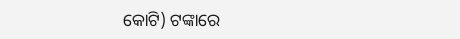କୋଟି) ଟଙ୍କାରେ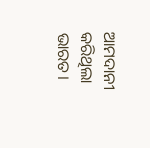ଆମଦାନୀ କରିଥିଲା ଭାରତ।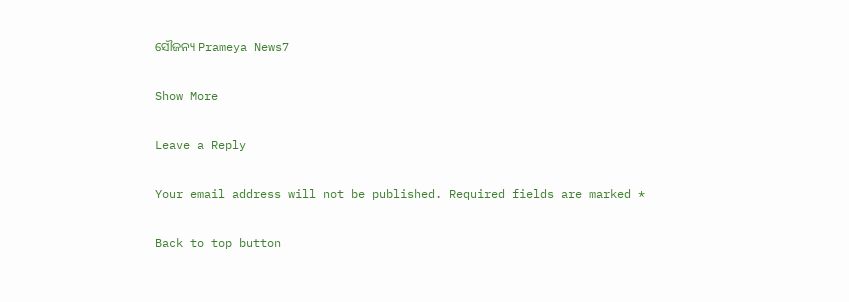ସୌଜନ୍ୟ Prameya News7

Show More

Leave a Reply

Your email address will not be published. Required fields are marked *

Back to top button